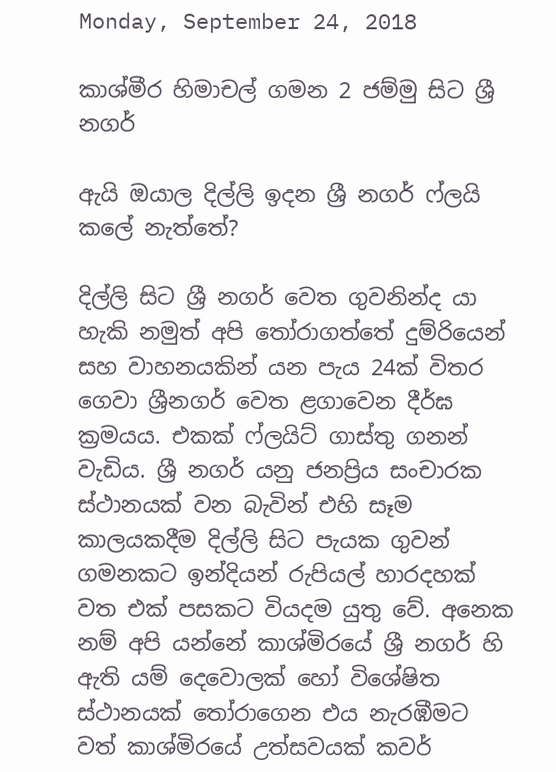Monday, September 24, 2018

කාශ්මීර හිමාචල් ගමන 2 ජම්මු සිට ශ්‍රී නගර්

ඇයි ඔයාල දිල්ලි ඉදන ශ්‍රී නගර් ෆ්ලයි කලේ නැත්තේ?

දිල්ලි සිට ශ්‍රී නගර් වෙත ගුවනින්ද යා හැකි නමුත් අපි තෝරාගත්තේ දුම්රියෙන් සහ වාහනයකින් යන පැය 24ක් විතර ගෙවා ශ්‍රීනගර් වෙත ළගාවෙන දීර්ඝ ක්‍රමයය. එකක් ෆ්ලයිට් ගාස්තු ගනන් වැඩිය. ශ්‍රී නගර් යනු ජනප්‍රිය සංචාරක ස්ථානයක් වන බැවින් එහි සෑම කාලයකදීම දිල්ලි සිට පැයක ගුවන් ගමනකට ඉන්දියන් රුපියල් හාරදහක් වත එක් පසකට වියදම යුතු වේ. අනෙක නම් අපි යන්නේ කාශ්මිරයේ ශ්‍රී නගර් හි ඇති යම් දෙවොලක් හෝ විශේෂිත ස්ථානයක් තෝරාගෙන එය නැරඹීමට වත් කාශ්මිරයේ උත්සවයක් කවර්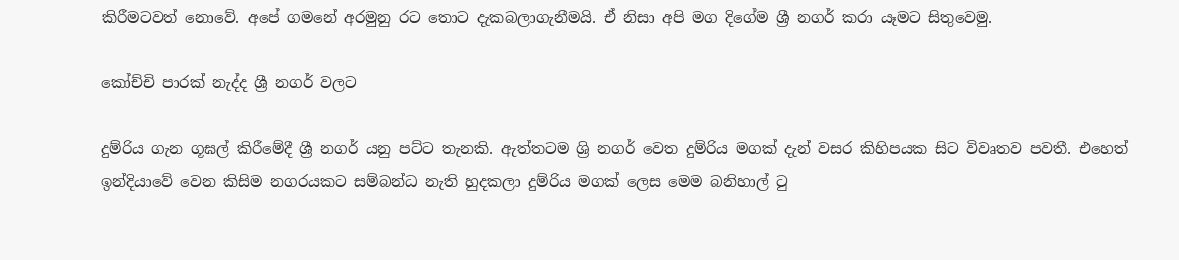කිරීමටවත් නොවේ. අපේ ගමනේ අරමුනු රට තොට දැකබලාගැනීමයි. ඒ නිසා අපි මග දිගේම ශ්‍රී නගර් කරා යෑමට සිතුවෙමු.

කෝච්චි පාරක් නැද්ද ශ්‍රී නගර් වලට

දුම්රිය ගැන ගූඝල් කිරීමේදී ශ්‍රී නගර් යනු පට්ට තැනකි. ඇත්තටම ශ්‍රි නගර් වෙත දුම්රිය මගක් දැන් වසර කිහිපයක සිට විවෘතව පවතී. එහෙත් ඉන්දියාවේ වෙන කිසිම නගරයකට සම්බන්ධ නැති හුදකලා දුම්රිය මගක් ලෙස මෙම බනිහාල් ටු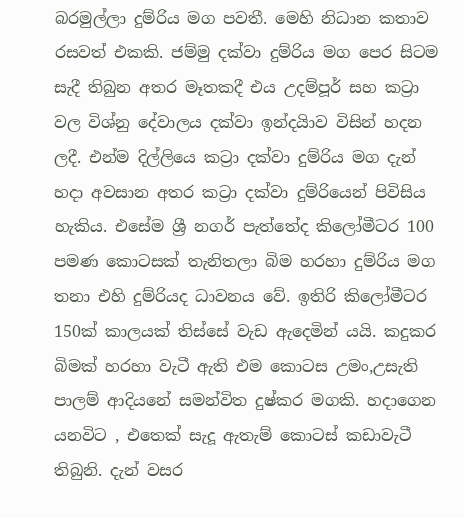බරමුල්ලා දුම්රිය මග පවතී. මෙහි නිධාන කතාව රසවත් එකකි. ජම්මු දක්වා දුම්රිය මග පෙර සිටම සැදී තිබුන අතර මෑතකදී එය උදම්පූර් සහ කට්‍රා වල විශ්නු දේවාලය දක්වා ඉන්දයිාව විසින් හදන ලදී. එන්ම දිල්ලියෙ කට්‍රා දක්වා දුම්රිය මග දැන් හදා අවසාන අතර කට්‍රා දක්වා දුම්රියෙන් පිවිසිය හැකිය. එසේම ශ්‍රී නගර් පැත්තේද කිලෝමීටර 100 පමණ කොටසක් තැනිතලා බිම හරහා දුම්රිය මග තනා එහි දුම්රියද ධාවනය වේ. ඉතිරි කිලෝමීටර 150ක් කාලයක් තිස්සේ වැඩ ඇදෙමින් යයි. කදුකර බිමක් හරහා වැටී ඇති එම කොටස උමං,උසැති පාලම් ආදියනේ සමන්විත දුෂ්කර මගකි. හදාගෙන යනවිට , එතෙක් සැදූ ඇතැම් කොටස් කඩාවැටී තිබුනි. දැන් වසර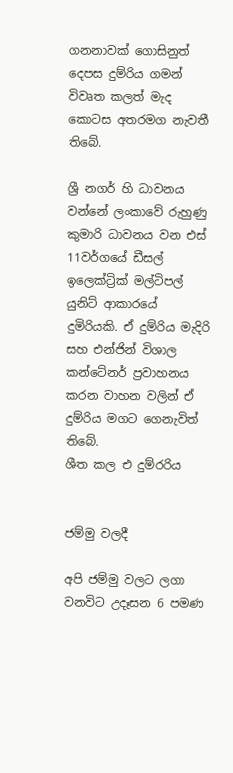ගනනාවක් ගොසිනුත් දෙපස දුම්රිය ගමන් විවෘත කලත් මැද කොටස අතරමග නැවතී තිබේ.

ශ්‍රී නගර් හි ධාවනය වන්නේ ලංකාවේ රුහුණු කුමාරි ධාවනය වන එස් 11වර්ගයේ ඩීසල් ඉලෙක්ට්‍රික් මල්ටිපල් යුනිට් ආකාරයේ දුමිරියකි. ඒ දුම්රිය මැදිරි සහ එන්ජින් විශාල කන්ටේනර් ප්‍රවාහනය කරන වාහන වලින් ඒ දුම්රිය මගට ගෙනැවිත් තිබේ.
ශීත කල එ දුම්රරිය


ජම්මු වලදී

අපි ජම්මු වලට ලගා වනවිට උදෑසන 6 පමණ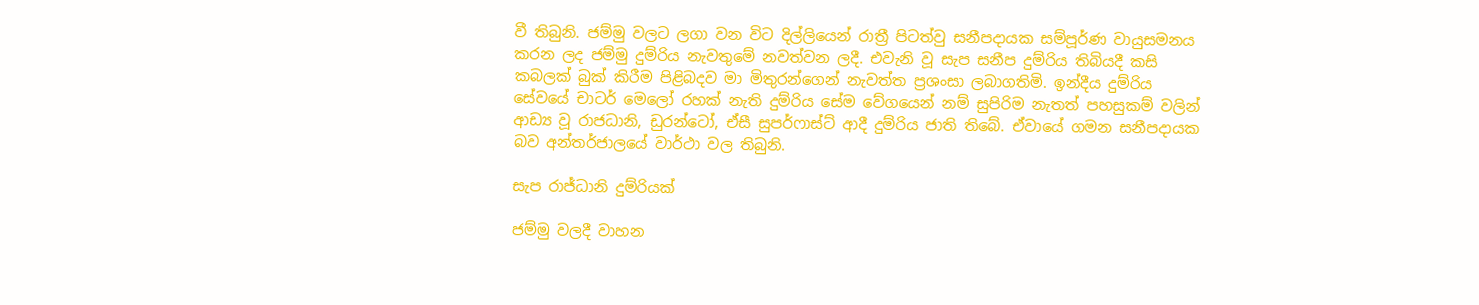වී තිබුනි. ජම්මු වලට ලගා වන විට දිල්ලියෙන් රාත්‍රී පිටත්වු සනීපදායක සම්පූර්ණ වායුසමනය කරන ලද ජම්මු දුම්රිය නැවතුමේ නවත්වන ලදී. එවැනි වූ සැප සනීප දුම්රිය තිබියදී කසි කබලක් බුක් කිරීම පිළිබදව මා මිතුරන්ගෙන් නැවත්ත ප්‍රශංසා ලබාගතිමි. ඉන්දීය දුම්රිය සේවයේ චාටර් මෙලෝ රහක් නැති දුම්රිය සේම වේගයෙන් නම් සුපිරිම නැතත් පහසුකම් වලින් ආඩ්‍ය වූ රාජධානි, ඩුරන්ටෝ, ඒසී සුපර්ෆාස්ට් ආදී දුම්රිය ජාති තිබේ. ඒවායේ ගමන සනීපදායක බව අන්තර්ජාලයේ වාර්ථා වල තිබුනි.

සැප රාජ්ධානි දුම්රියක්

ජම්මු වලදී වාහන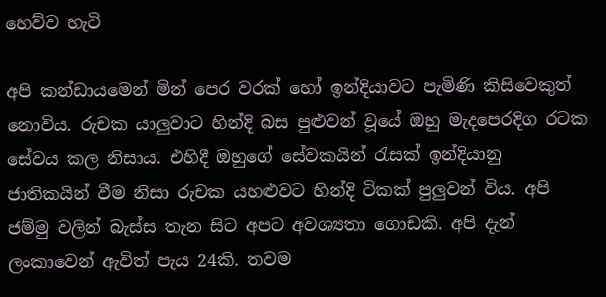හෙව්ව හැටි

අපි කන්ඩායමෙන් මින් පෙර වරක් හෝ ඉන්දියාවට පැමිණි කිසිවෙකුත් නොවිය. රුචක යාලුවාට හින්දි බස පුළුවන් වූයේ ඔහු මැදපෙරදිග රටක සේවය කල නිසාය. එහිදී ඔහුගේ සේවකයින් රැසක් ඉන්දියානු ජාතිකයින් වීම නිසා රුචක යහළුවට හින්දි ටිකක් පුලුවන් විය. අපි ජම්මු වලින් බැස්ස තැන සිට අපට අවශ්‍යතා ගොඩකි. අපි දැන් ලංකාවෙන් ඇවිත් පැය 24කි. තවම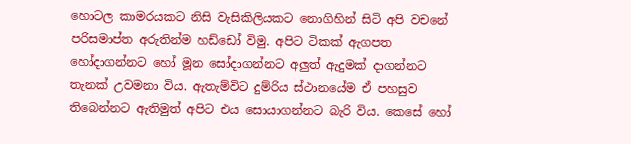හොටල කාමරයකට නිසි වැසිකිලියකට නොගිහින් සිටි අපි වචනේ පරිසමාප්ත අරුතින්ම හඩ්ඩෝ විමු. අපිට ටිකක් ඇගපත හෝදාගන්නට හෝ මූන සෝදාගන්නට අලුත් ඇදුමක් දාගන්නට තැනක් උවමනා විය. ඇතැම්විට දුම්රිය ස්ථානයේම ඒ පහසුව තිබෙන්නට ඇතිමුත් අපිට එය සොයාගන්නට බැරි විය. කෙසේ හෝ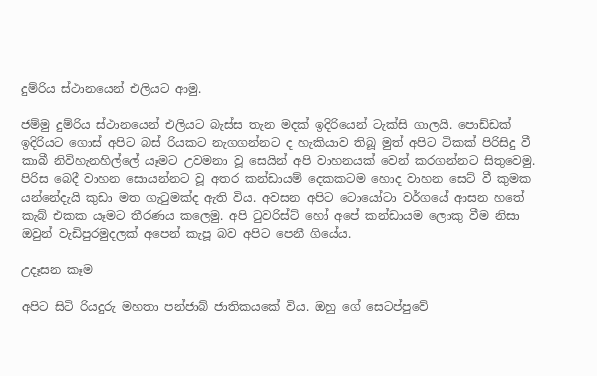දුම්රිය ස්ථානයෙන් එලියට ආමු.

ජම්මු දුම්රිය ස්ථානයෙන් එලියට බැස්ස තැන මදක් ඉදිරියෙන් ටැක්සි ගාලයි. පොඩ්ඩක් ඉදිරියට ගොස් අපිට බස් රියකට නැගගන්නට ද හැකියාව තිබූ මුත් අපිට ටිකක් පිරිසිදු වී කාබී නිවිහැනහිල්ලේ යෑමට උවමනා වූ සෙයින් අපි වාහනයක් වෙන් කරගන්නට සිතුවෙමු. පිරිස බෙදී වාහන සොයන්නට වූ අතර කන්ඩායම් දෙකකටම හොද වාහන සෙට් වී කුමක යන්නේදැයි කුඩා මත ගැටුමක්ද ඇති විය. අවසන අපිට ටොයෝටා වර්ගයේ ආසන හතේ කැබ් එකක යෑමට තීරණය කලෙමු. අපි ටුවරිස්ට් හෝ අපේ කන්ඩායම ලොකු වීම නිසා ඔවුන් වැඩිපුරමුදලක් අපෙන් කැපූ බව අපිට පෙනී ගියේය.

උදෑසන කෑම

අපිට සිටි රියදුරු මහතා පන්ජාබ් ජාතිකයකේ විය. ඔහු ගේ සෙටප්පුවේ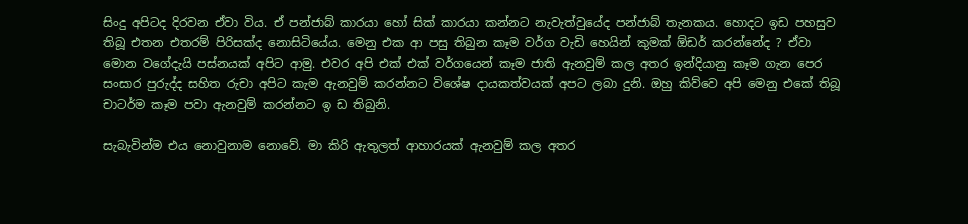සිංදු අපිටද දිරවන ඒවා විය. ඒ පන්ජාබ් කාරයා හෝ සික් කාරයා කන්නට නැවැත්වුයේද පන්ජාබ් තැනකය. හොදට ඉඩ පහසුව තිබූ එතන එතරම් පිරිසක්ද නොසිටියේය. මෙනු එක ආ පසු තිබුන කෑම වර්ග වැඩි හෙයින් කුමක් ඕඩර් කරන්නේද ? ඒවා මොන වගේදැයි පස්නයක් අපිට ආමු. එවර අපි එක් එක් වර්ගයෙන් කෑම ජාති ඇනවුම් කල අතර ඉන්දියානු කෑම ගැන පෙර සංසාර පුරුද්ද සහිත රුචා අපිට කැම ඇනවුම් කරන්නට විශේෂ දායකත්වයක් අපට ලබා දුනි. ඔහු කිව්වෙ අපි මෙනු එකේ තිබූ චාටර්ම කෑම පවා ඇනවුම් කරන්නට ඉ ඩ තිබුනි.

සැබැවින්ම එය නොවුනාම නොවේ. මා කිරි ඇතුලත් ආහාරයක් ඇනවුම් කල අතර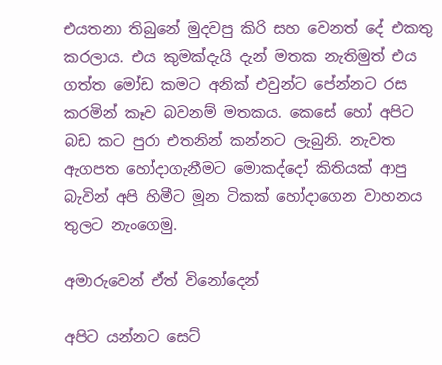එයතනා තිබුනේ මුදවපු කිරි සහ වෙනත් දේ එකතු කරලාය. එය කුමක්දැයි දැන් මතක නැතිමුත් එය ගත්ත මෝඩ කමට අනික් එවුන්ට පේන්නට රස කරමින් කෑව බවනම් මතකය. කෙසේ හෝ අපිට බඩ කට පුරා එතනින් කන්නට ලැබුනි. නැවත ඇගපත හෝදාගැනීමට මොකද්දෝ කිතියක් ආපු බැවින් අපි හිමීට මූන ටිකක් හෝදාගෙන වාහනය තුලට නැංගෙමු.

අමාරුවෙන් ඒත් විනෝදෙන්

අපිට යන්නට සෙට්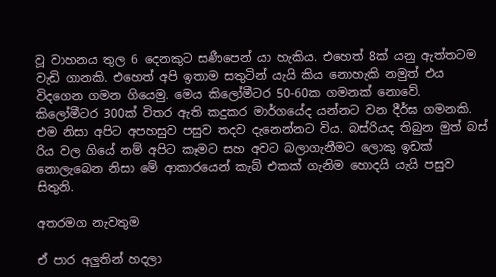වූ වාහනය තුල 6 දෙනකුට සණීපෙන් යා හැකිය. එහෙත් 8ක් යනු ඇත්තටම වැඩි ගානකි. එහෙත් අපි ඉතාම සතුටින් යැයි කිය නොහැකි නමුත් එය විදගෙන ගමන ගියෙමු. මෙය කිලෝමීටර 50-60ක ගමනක් නොවේ. කිලෝමීටර 300ක් විතර ඇති කදුකර මාර්ගයේද යන්නට වන දීර්ඝ ගමනකි. එම නිසා අපිට අපහසුව පසුව තදව දැනෙන්නට විය. බස්රියද තිබුන මුත් බස් රිය වල ගියේ නම් අපිට කෑමට සහ අවට බලාගැනීමට ලොකු ඉඩක් නොලැබෙන නිසා මේ ආකාරයෙන් කැබ් එකක් ගැනිම හොදයි යැයි පසුව සිතුනි.

අතරමග නැවතුම

ඒ පාර අලුතින් හදලා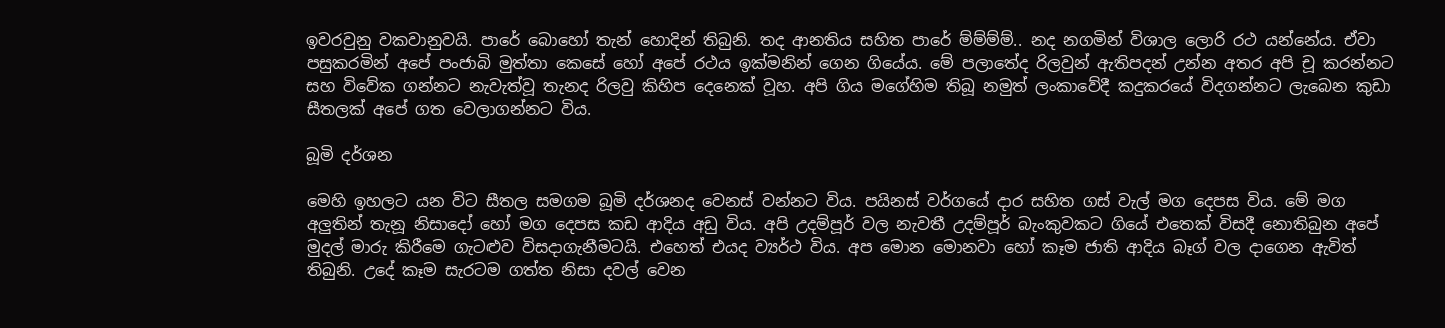ඉවරවුනු වකවානුවයි. පාරේ බොහෝ තැන් හොදින් තිබුනි. තද ආනතිය සහිත පාරේ ම්ම්ම්ම්.. නද නගමින් විශාල ලොරි රථ යන්නේය. ඒවා පසුකරමින් අපේ පංජාබි මුත්තා කෙසේ හෝ අපේ රථය ඉක්මනින් ගෙන ගියේය. මේ පලාතේද රිලවුන් ඇතිපදන් උන්න අතර අපි චූ කරන්නට සහ විවේක ගන්නට නැවැත්වූ තැනද රිලවු කිහිප දෙනෙක් වූහ. අපි ගිය මගේහිම තිබූ නමුත් ලංකාවේදී කදුකරයේ විදගන්නට ලැබෙන කුඩා සීතලක් අපේ ගත වෙලාගන්නට විය.

බූමි දර්ශන

මෙහි ඉහලට යන විට සීතල සමගම බූමි දර්ශනද වෙනස් වන්නට විය. පයිනස් වර්ගයේ දාර සහිත ගස් වැල් මග දෙපස විය. මේ මග අලුතින් තැනූ නිසාදෝ හෝ මග දෙපස කඩ ආදිය අඩු විය. අපි උදම්පූර් වල නැවතී උදම්පූර් බැංකුවකට ගියේ එතෙක් විසදී නොතිබුන අපේ මුදල් මාරු කිරීමෙ ගැටළුව විසදාගැනීමටයි. එහෙත් එයද ව්‍යර්ථ විය. අප මොන මොනවා හෝ කෑම ජාති ආදිය බෑග් වල දාගෙන ඇවිත් තිබුනි. උදේ කෑම සැරටම ගත්ත නිසා දවල් වෙන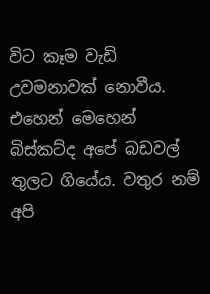විට කෑම වැඩි උවමනාවක් නොවීය. එහෙන් මෙහෙන් බිස්කට්ද අපේ බඩවල් තුලට ගියේය. වතුර නම් අපි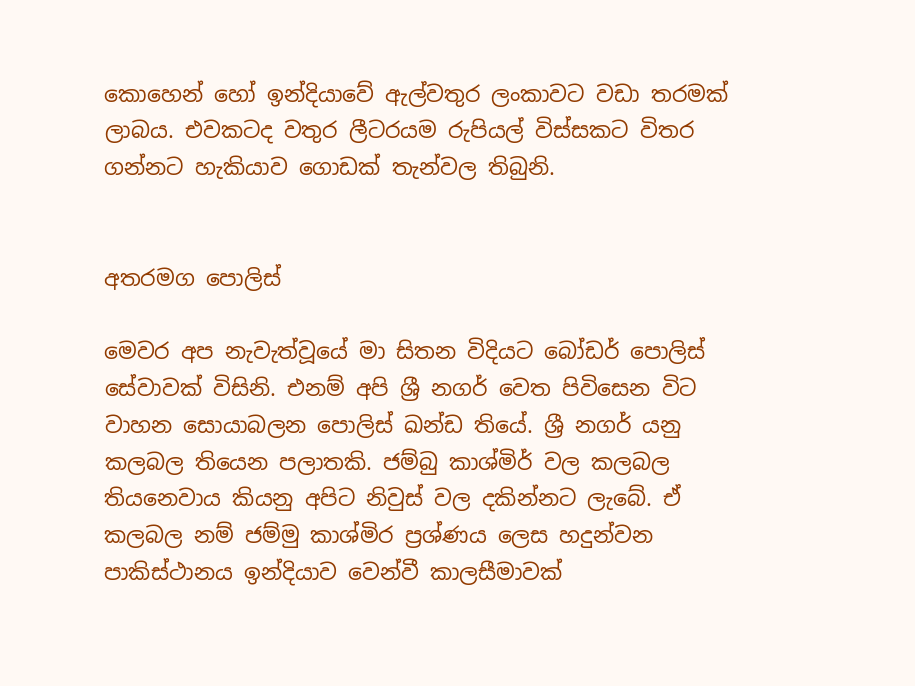කොහෙන් හෝ ඉන්දියාවේ ඇල්වතුර ලංකාවට වඩා තරමක් ලාබය. එවකටද වතුර ලීටරයම රුපියල් විස්සකට විතර ගන්නට හැකියාව ගොඩක් තැන්වල තිබුනි.


අතරමග පොලිස්

මෙවර අප නැවැත්වූයේ මා සිතන විදියට බෝඩර් පොලිස් සේවාවක් විසිනි. එනම් අපි ශ්‍රී නගර් වෙත පිවිසෙන විට වාහන සොයාබලන පොලිස් ඛන්ඩ තියේ. ශ්‍රී නගර් යනු කලබල තියෙන පලාතකි. ජම්බු කාශ්මිර් වල කලබල තියනෙවාය කියනු අපිට නිවුස් වල දකින්නට ලැබේ. ඒ කලබල නම් ජම්මු කාශ්මිර ප්‍රශ්ණය ලෙස හදුන්වන පාකිස්ථානය ඉන්දියාව වෙන්වී කාලසීමාවක්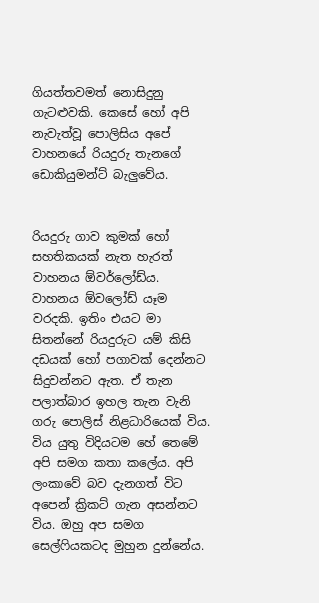ගියත්තවමත් නොසිදුනු ගැටළුවකි. කෙසේ හෝ අපි නැවැත්වූ පොලිසිය අපේ වාහනයේ රියදුරු තැනගේ ඩොකියුමන්ට් බැලුවේය.


රියදුරු ගාව කුමක් හෝ සහතිකයක් නැත හැරත් වාහනය ඕවර්ලෝඩ්ය. වාහනය ඕවලෝඩ් යෑම වරදකි. ඉතිං එයට මා සිතන්නේ රියදුරුට යම් කිසි දඩයක් හෝ පගාවක් දෙන්නට සිදුවන්නට ඇත. ඒ තැන පලාත්බාර ඉහල තැන වැනි ගරු පොලිස් නිළධාරියෙක් විය. විය යුතු විදියටම හේ තෙමේ අපි සමග කතා කලේය. අපි ලංකාවේ බව දැනගත් විට අපෙන් ක්‍රිකට් ගැන අසන්නට විය. ඔහු අප සමග සෙල්ෆියකටද මුහුන දුන්නේය.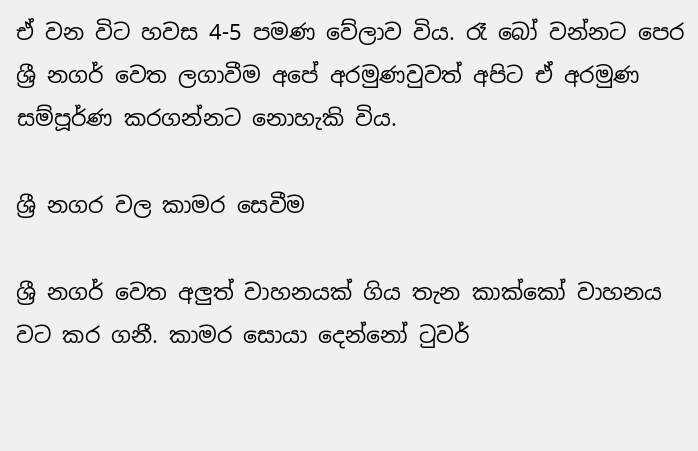ඒ වන විට හවස 4-5 පමණ වේලාව විය. රෑ බෝ වන්නට පෙර ශ්‍රී නගර් වෙත ලගාවීම අපේ අරමුණවුවත් අපිට ඒ අරමුණ සම්පූර්ණ කරගන්නට නොහැකි විය.

ශ්‍රී නගර වල කාමර සෙවීම

ශ්‍රී නගර් වෙත අලුත් වාහනයක් ගිය තැන කාක්කෝ වාහනය වට කර ගනී. කාමර සොයා දෙන්නෝ ටුවර්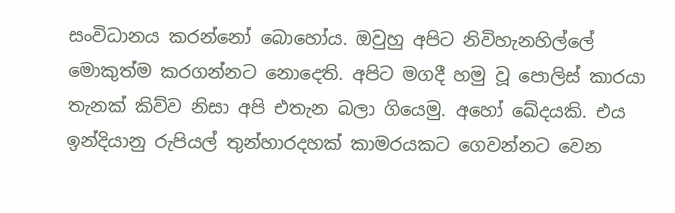සංවිධානය කරන්නෝ බොහෝය. ඔවුහු අපිට නිවිහැනහිල්ලේ මොකුත්ම කරගන්නට නොදෙති. අපිට මගදී හමු වූ පොලිස් කාරයා තැනක් කිව්ව නිසා අපි එතැන බලා ගියෙමු. අහෝ ඛේදයකි. එය ඉන්දියානු රුපියල් තුන්හාරදහක් කාමරයකට ගෙවන්නට වෙන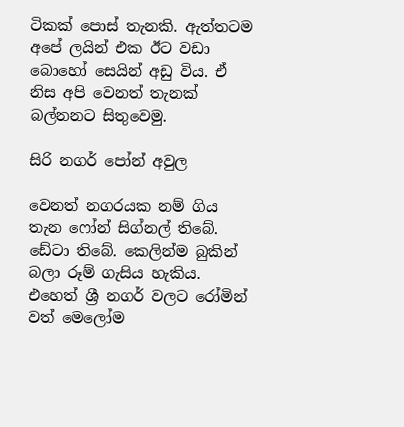ටිකක් පොස් තැනකි. ඇත්තටම අපේ ලයින් එක ඊට වඩා බොහෝ සෙයින් අඩු විය. ඒ නිස අපි වෙනත් තැනක් බල්නනට සිතුවෙමු.

සිරි නගර් පෝන් අවුල

වෙනත් නගරයක නම් ගිය තැන ෆෝන් සිග්නල් තිබේ. ඩේටා තිබේ. කෙලින්ම බුකින් බලා රූම් ගැසිය හැකිය. එහෙත් ශ්‍රී නගර් වලට රෝමින් වත් මෙලෝම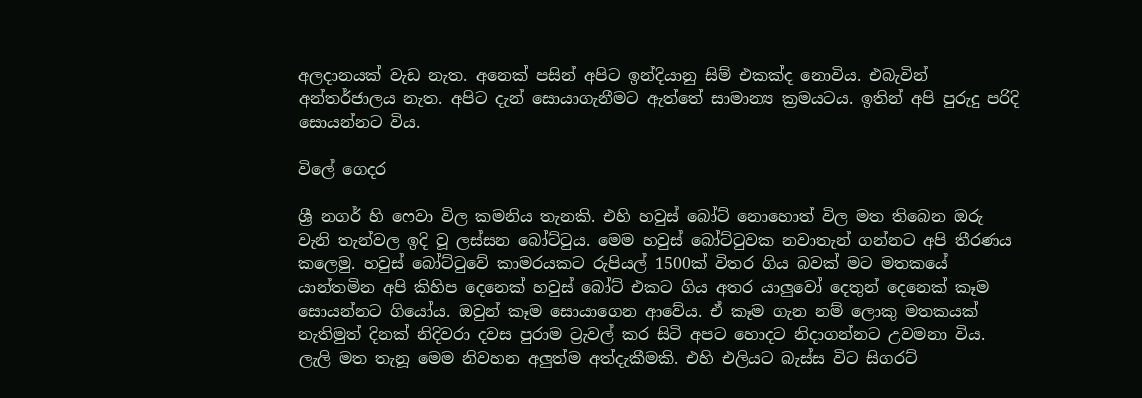අලදානයක් වැඩ නැත. අනෙක් පසින් අපිට ඉන්දියානු සිම් එකක්ද නොවිය. එබැවින් අන්තර්ජාලය නැත. අපිට දැන් සොයාගැනීමට ඇත්තේ සාමාන්‍ය ක්‍රමයටය. ඉතින් අපි පුරුදු පරිදි සොයන්නට විය.

විලේ ගෙදර

ශ්‍රී නගර් හි ෆෙවා විල කමනිය තැනකි. එහි හවුස් බෝට් නොහොත් විල මත තිබෙන ඔරු වැනි තැන්වල ඉදි වූ ලස්සන බෝට්ටුය. මෙම හවුස් බෝට්ටුවක නවාතැන් ගන්නට අපි තීරණය කලෙමු. හවුස් බෝට්ටුවේ කාමරයකට රුපියල් 1500ක් විතර ගිය බවක් මට මතකයේ යාන්තමින අපි කිහිප දෙනෙක් හවුස් බෝට් එකට ගිය අතර යාලුවෝ දෙතුන් දෙනෙක් කෑම සොයන්නට ගියෝය. ඔවුන් කෑම සොයාගෙන ආවේය. ඒ කෑම ගැන නම් ලොකු මතකයක් නැතිමුත් දිනක් නිදිවරා දවස පුරාම ට්‍රැවල් කර සිටි අපට හොදට නිදාගන්නට උවමනා විය. ලැලි මත තැනූ මෙම නිවහන අලුත්ම අත්දැකීමකි. එහි එලියට බැස්ස විට සිගරට්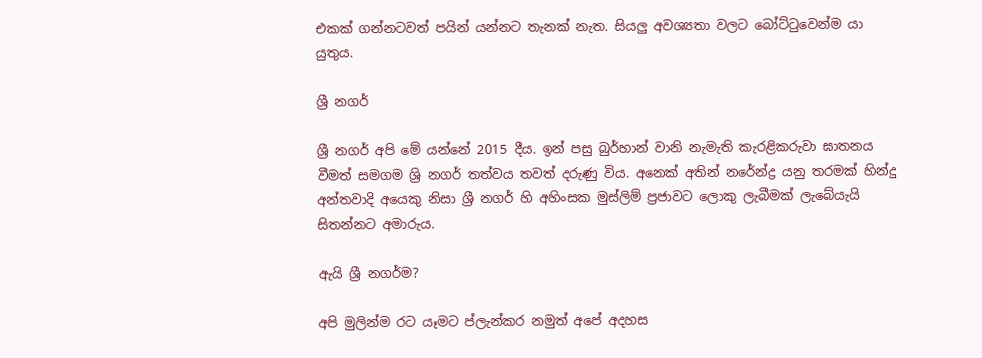එකක් ගන්නටවත් පයින් යන්නට තැනක් නැත. සියලු අවශ්‍යතා වලට බෝට්ටුවෙන්ම යා යුතුය.

ශ්‍රී නගර්

ශ්‍රී නගර් අපි මේ යන්නේ 2015 දීය. ඉන් පසු බුර්හාන් වානි නැමැති කැරළිකරුවා ඝාතනය වීමත් සමගම ශ්‍රි නගර් තත්වය තවත් දරුණු විය. අනෙක් අතින් නරේන්ද්‍ර යනු තරමක් හින්දු අන්තවාදි අයෙකු නිසා ශ්‍රී නගර් හි අහිංසක මුස්ලිම් ප්‍රජාවට ලොකු ලැබීමක් ලැබේයැයි සිතන්නට අමාරුය.

ඇයි ශ්‍රී නගර්ම?

අපි මුලින්ම රට යෑමට ප්ලැන්කර නමුත් අපේ අදහස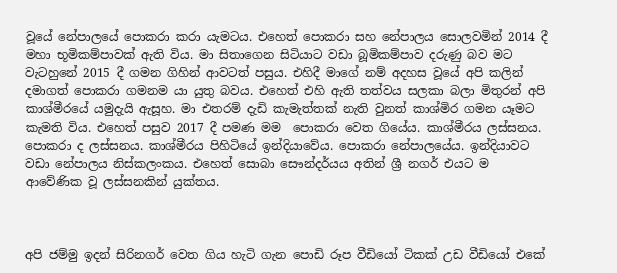වූයේ නේපාලයේ පොකරා කරා යැමටය. එහෙත් පොකරා සහ නේපාලය සොලවමින් 2014 දී මහා භූමිකම්පාවක් ඇති විය. මා සිතාගෙන සිටියාට වඩා බූමිකම්පාව දරුණු බව මට වැටහුනේ 2015 දී ගමන ගිහින් ආවටත් පසුය. එහිදී මාගේ නම් අදහස වූයේ අපි කලින් දමාගත් පොකරා ගමනම යා යුතු බවය. එහෙත් එහි ඇති තත්වය සලකා බලා මිතුරන් අපි කාශ්මීරයේ යමුදැයි ඇසූහ. මා එතරම් දැඩි කැමැත්තක් නැති වුනත් කාශ්මිර ගමන යෑමට කැමති විය. එහෙත් පසුව 2017 දී පමණ මම  පොකරා වෙත ගියේය. කාශ්මීරය ලස්සනය. පොකරා ද ලස්සනය. කාශ්මීරය පිහිටියේ ඉන්දියාවේය. පොකරා නේපාලයේය. ඉන්දියාවට වඩා නේපාලය නිස්කලංකය. එහෙත් සොබා සෞන්දර්යය අතින් ශ්‍රී නගර් එයට ම ආවේණික වූ ලස්සනකින් යුක්තය.



අපි ජම්මු ඉදන් සිරිනගර් වෙත ගිය හැටි ගැන පොඩි රූප වීඩියෝ ටිකක් උඩ වීඩියෝ එකේ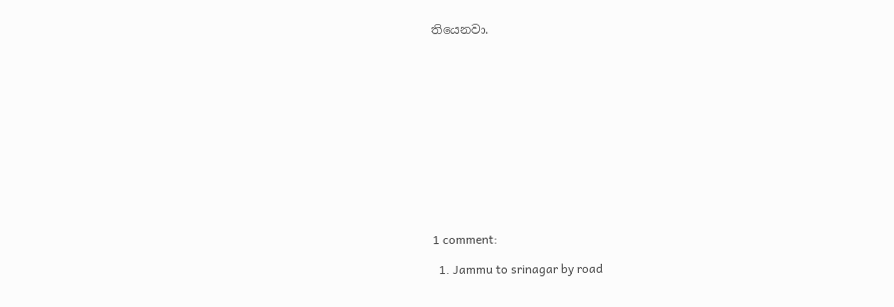තියෙනවා.













1 comment:

  1. Jammu to srinagar by road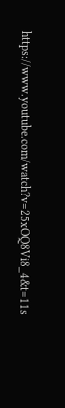https://www.youtube.com/watch?v=25xOQ8Vi8_4&t=11s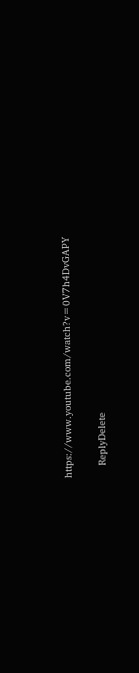https://www.youtube.com/watch?v=0V7h4DvGAPY

    ReplyDelete